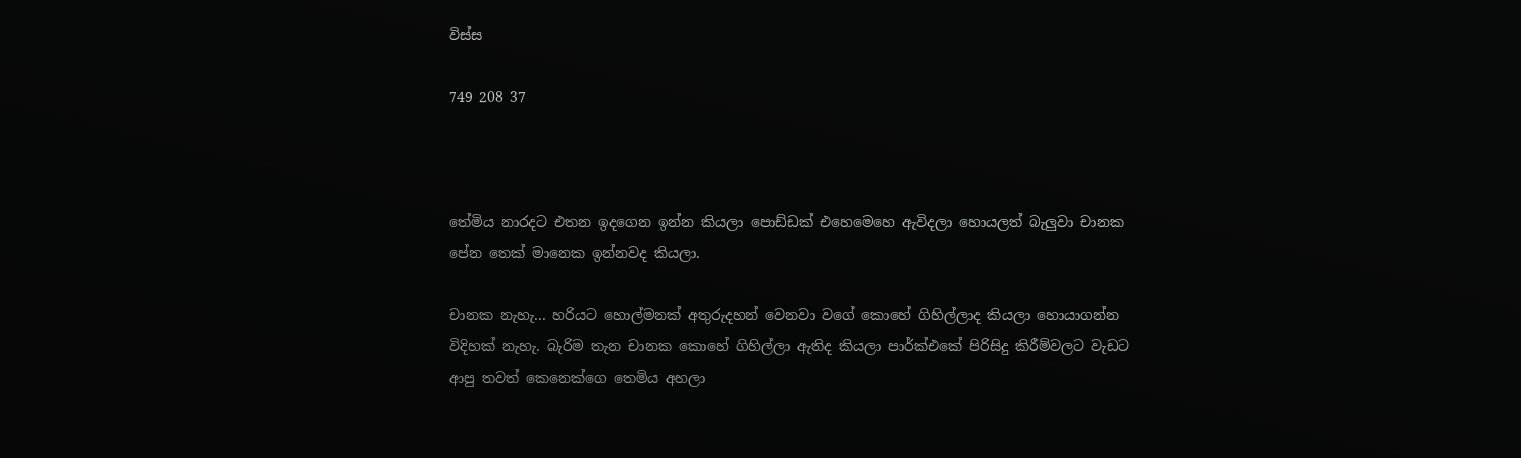විස්ස

749 208 37



තේමිය නාරදට එතන ඉදගෙන ඉන්න කියලා පොඩ්ඩක් එහෙමෙහෙ ඇවිදලා හොයලත් බැලුවා චානක පේන තෙක් මානෙක ඉන්නවද කියලා.

චානක නැහැ... හරියට හොල්මනක් අතුරුදහන් වෙනවා වගේ කොහේ ගිහිල්ලාද කියලා හොයාගන්න විදිහක් නැහැ. බැරිම තැන චානක කොහේ ගිහිල්ලා ඇතිද කියලා පාර්ක්එකේ පිරිසිදු කිරීම්වලට වැඩට ආපු තවත් කෙනෙක්ගෙ තෙමිය අහලා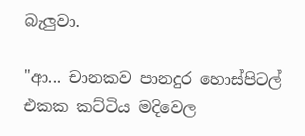බැලුවා.

"ආ... චානකව පානදුර හොස්පිටල් එකක කට්ටිය මදිවෙල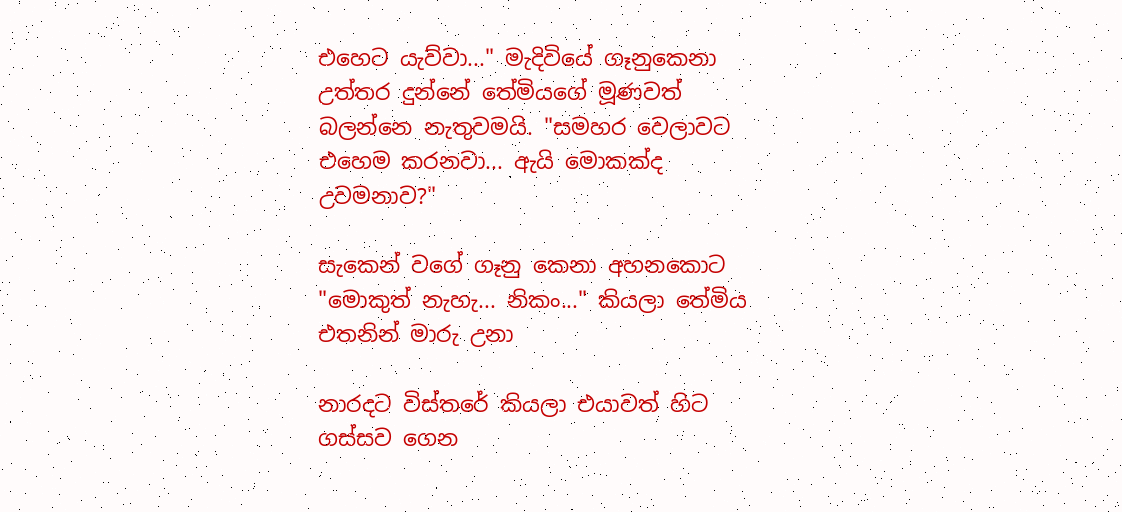එහෙට යැව්වා..." මැදිවියේ ගෑනුකෙනා උත්තර දුන්නේ තේමියගේ මූණවත් බලන්නෙ නැතුවමයි. "සමහර වෙලාවට එහෙම කරනවා... ඇයි මොකක්ද උවමනාව?"

සැකෙන් වගේ ගෑනු කෙනා අහනකොට "මොකුත් නැහැ... නිකං..." කියලා තේමිය එතනින් මාරු උනා

නාරදට විස්තරේ කියලා එයාවත් හිට ගස්සව ගෙන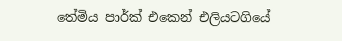තේමිය පාර්ක් එකෙන් එලියටගියේ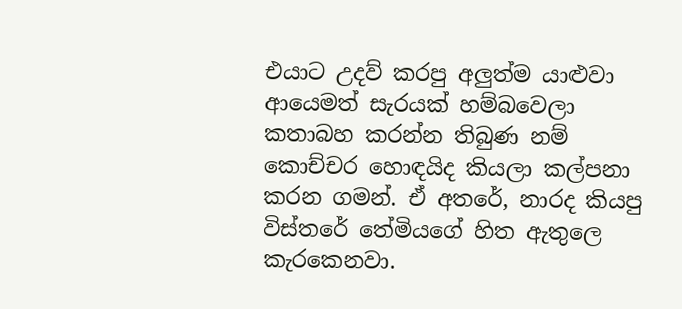එයාට උදව් කරපු අලුත්ම යාළුවා ආයෙමත් සැරයක් හම්බවෙලා කතාබහ කරන්න තිබුණ නම් කොච්චර හොඳයිද කියලා කල්පනා කරන ගමන්. ඒ අතරේ, නාරද කියපු විස්තරේ තේමියගේ හිත ඇතුලෙ කැරකෙනවා.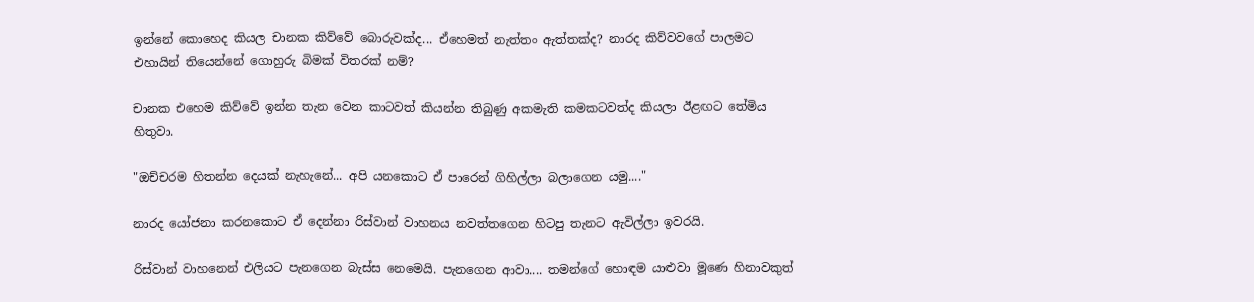ඉන්නේ කොහෙද කියල චානක කිව්වේ බොරුවක්ද... ඒහෙමත් නැත්තං ඇත්තක්ද? නාරද කිව්වවගේ පාලමට එහායින් තියෙන්නේ ගොහුරු බිමක් විතරක් නම්?

චානක එහෙම කිව්වේ ඉන්න තැන වෙන කාටවත් කියන්න තිබුණු අකමැති කමකටවත්ද කියලා ඊළඟට තේමිය හිතුවා.

"ඔච්චරම හිතන්න දෙයක් නැහැනේ... අපි යනකොට ඒ පාරෙන් ගිහිල්ලා බලාගෙන යමු...."

නාරද යෝජනා කරනකොට ඒ දෙන්නා රිස්වාන් වාහනය නවත්තගෙන හිටපු තැනට ඇවිල්ලා ඉවරයි.

රිස්වාන් වාහනෙන් එලියට පැනගෙන බැස්ස නෙමෙයි. පැනගෙන ආවා.... තමන්ගේ හොඳම යාළුවා මූණෙ හිනාවකුත්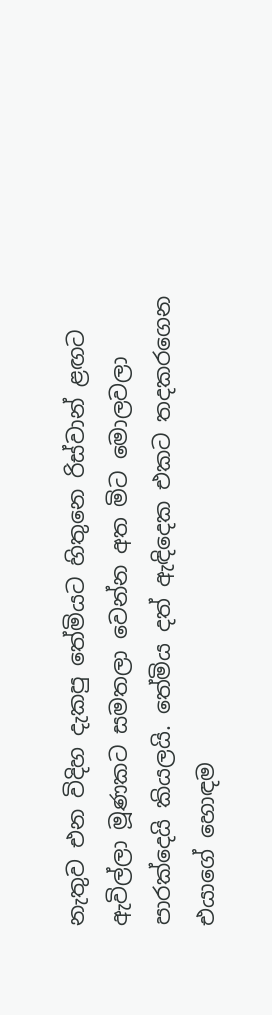නැතුව එන විදිහ දැකපු තේමියට හිතුනෙ රිස්වාන් ළඟට ඇවිල්ලා මූණකට සමතලා වෙන්න අත මිට මොලවලා පාරක්දෙයි කියලයි. තේමිය දත් ඇඳිදෙක එකට තදකරගෙන එයාගේ හොඳම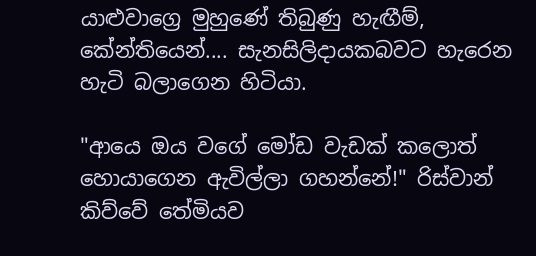යාළුවාග්‍රෙ මුහුණේ තිබුණු හැඟීම්, කේන්තියෙන්.... සැනසිලිදායකබවට හැරෙන හැටි බලාගෙන හිටියා.

"ආයෙ ඔය වගේ මෝඩ වැඩක් කලොත් හොයාගෙන ඇවිල්ලා ගහන්නේ!" රිස්වාන් කිව්වේ තේමියව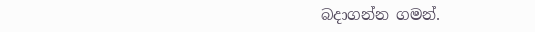බදාගන්න ගමන්.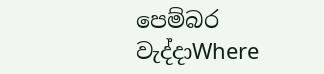පෙම්බර වැද්දාWhere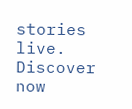stories live. Discover now